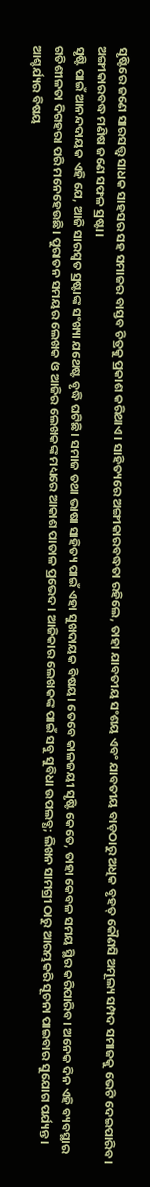ସୃଷ୍ଟିରେ ଜଣେ ସାରସତ୍ତ୍ୱ ସାଧକ ସାହସର ସହ ସମାଜର ବାସ୍ତବ ଚିତ୍ରକୁ ପ୍ରକାଶ କରିଥାଏ। ସାହିତ୍ୟରେ ଅଙ୍ଗୀକାରବଦ୍ଧତା ରହିଲେ, ତାହା ଯାବତୀୟ ସଂଶୟ ଏବଂ ଯାବତୀୟ ବାଡ଼ଠାରୁ ଅଧିକ ବୃହତ୍ କୌଣସି ଅମୂଲ୍ୟ ସମ୍ପଦ ସମାଜକୁ ଭେଟି ଦେଇପାରିବ। ଅଙ୍ଗୀକାରବଦ୍ଧ ମଣିଷ ଜଣେ ସଫଳ ସ୍ରଷ୍ଟା।
ସୃଷ୍ଟି ପାଇଁ ଆନନ୍ଦଦାୟକ ଏହି ଯେ, ଆଜି ସାରସ୍ବତ ସ୍ରଷ୍ଟାଙ୍କ ସଂଖ୍ୟା ଯଥେଷ୍ଟ ବୃଦ୍ଧି ଘଟିଛି। ସମାଜ ତଥା ଭାଷା ସାହିତ୍ୟ ପାଇଁ ଏହା ସୁଖଦାୟକ ବିଷୟ। ତେବେ କାଳଜୟୀ ସୃଷ୍ଟି କେତେ, ତାହା କେବଳ ସମୟ ସ୍ଥିର କରିପାରିବ। ଅନେକ ଦିନ ଏହି ବ୍ୟବସ୍ଥାର ଗତିଶୀଳତା ଦିଗହରା ପରି ମନେହେଉଛି। ପୁରାତନ ସମୟର ଲେଖକ ଓ ଆଜିର ଲେଖକଙ୍କ ମଧ୍ୟରେ ଆକାଶ ପାତାଳ ପ୍ରଭେଦ । ଆଜିକାର ଲେଖକଙ୍କ ପାଇଁ ସବୁ ସୁବିଧା ଉପଲବ୍ଧ; ଲିଖନ ସାମଗ୍ରୀ ଠାରୁ ଆରମ୍ଭକରି ସୂଚନା ପାଇବାର ସୁଯୋଗ ପର୍ଯ୍ୟନ୍ତ। ଆଶ୍ଚର୍ଯ୍ୟର ବିଷୟ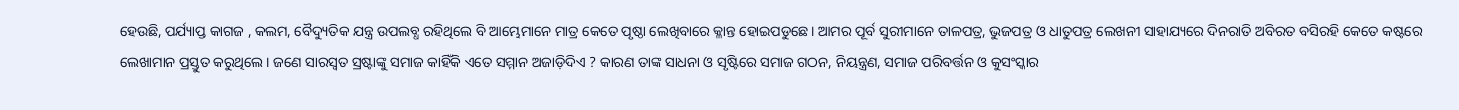ହେଉଛି, ପର୍ଯ୍ୟାପ୍ତ କାଗଜ , କଲମ, ବୈଦ୍ୟୁତିକ ଯନ୍ତ୍ର ଉପଲବ୍ଧ ରହିଥିଲେ ବି ଆମ୍ଭେମାନେ ମାତ୍ର କେତେ ପୃଷ୍ଠା ଲେଖିବାରେ କ୍ଳାନ୍ତ ହୋଇପଡୁଛେ। ଆମର ପୂର୍ବ ସୁରୀମାନେ ତାଳପତ୍ର, ଭୁଜପତ୍ର ଓ ଧାତୁପତ୍ର ଲେଖନୀ ସାହାଯ୍ୟରେ ଦିନରାତି ଅବିରତ ବସିରହି କେତେ କଷ୍ଟରେ ଲେଖାମାନ ପ୍ରସ୍ତୁତ କରୁଥିଲେ। ଜଣେ ସାରସ୍ବତ ସ୍ରଷ୍ଟାଙ୍କୁ ସମାଜ କାହିଁକି ଏତେ ସମ୍ମାନ ଅଜାଡ଼ିଦିଏ ? କାରଣ ତାଙ୍କ ସାଧନା ଓ ସୃଷ୍ଟିରେ ସମାଜ ଗଠନ, ନିୟନ୍ତ୍ରଣ, ସମାଜ ପରିବର୍ତ୍ତନ ଓ କୁସଂସ୍କାର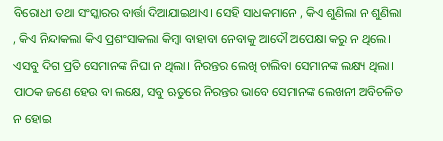ବିରୋଧୀ ତଥା ସଂସ୍କାରର ବାର୍ତ୍ତା ଦିଆଯାଇଥାଏ। ସେହି ସାଧକମାନେ , କିଏ ଶୁଣିଲା ନ ଶୁଣିଲା , କିଏ ନିନ୍ଦାକଲା କିଏ ପ୍ରଶଂସାକଲା କିମ୍ବା ବାହାବା ନେବାକୁ ଆଦୌ ଅପେକ୍ଷା କରୁ ନ ଥିଲେ। ଏସବୁ ଦିଗ ପ୍ରତି ସେମାନଙ୍କ ନିଘା ନ ଥିଲା। ନିରନ୍ତର ଲେଖି ଚାଲିବା ସେମାନଙ୍କ ଲକ୍ଷ୍ୟ ଥିଲା। ପାଠକ ଜଣେ ହେଉ ବା ଲକ୍ଷେ, ସବୁ ଋତୁରେ ନିରନ୍ତର ଭାବେ ସେମାନଙ୍କ ଲେଖନୀ ଅବିଚଳିତ ନ ହୋଇ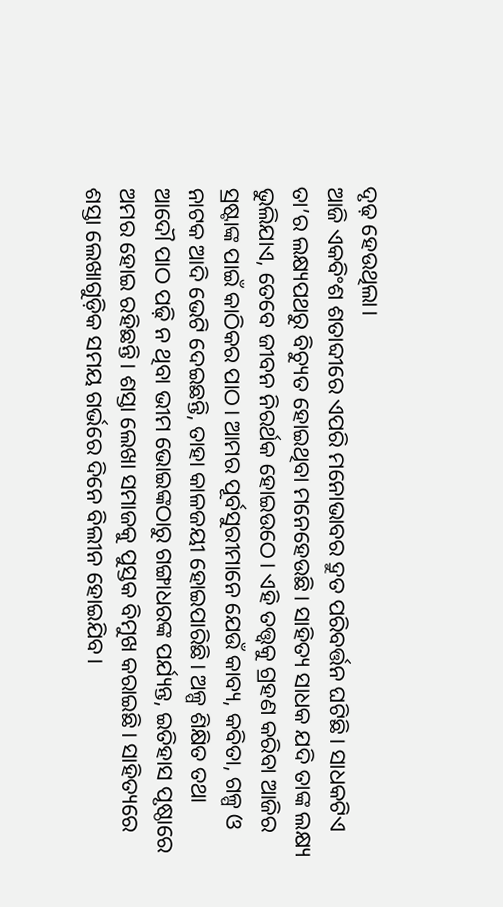ଦୃଢ଼ ହେଉଥିଲା।
ଆଜି ଏକବିଂଶ ଶତାବ୍ଦୀରେ ଏପରି ମନୋଭାବର ଦ୍ରୁତ ପରିବର୍ତ୍ତନ ଘଟିଛି। ସାଧକଟିଏ ତା’ର ଲକ୍ଷ୍ୟପଥରୁ ବିଚ୍ୟୁତ ହୋଇଥିବା ମନେହେଉଛି। ସାହିତ୍ୟ ସାଧକ ଯଦି ତାଙ୍କ ଲକ୍ଷ୍ୟ ଭୁଲିଯାଏ, ତେବେ ଜୀବନ ନିରର୍ଥକ ହୋଇଉଠେ। ଏହି ତତ୍ତ୍ୱକୁ ଗ୍ରହଣ କରିବା ଆଜିର ସ୍ରଷ୍ଟାଙ୍କ ପାଇଁ କାଠିକର ପାଠ। ଆମର ପୂର୍ବସୁରୀମାନେ ଯେଉଁ କାବ୍ୟ, କବିତା, ଗଳ୍ପ ଓ ନାଟକ ଆଦି ଭେଟି ଦେଇଛନ୍ତି, ତାହା କାଳଜୟୀ ହୋଇପାରିଛି। ଅଳ୍ପ ଶିକ୍ଷିତ ତଥା ଆଦୌ ପାଠ ପଢ଼ି ନ ଥିବା ଭୀମ ଭୋଇଙ୍କଠାରୁ ଗଙ୍ଗାଧରଙ୍କ ପର୍ଯ୍ୟନ୍ତ, ଇତିହାସ ପୃଷ୍ଠାରେ ଅମର ହୋଇ ରହିଛନ୍ତି। ଶସ୍ତା ଲେଖା ସମାଜକୁ ପୁସ୍ତକ ବିମୁଖ କରାଇଛି। ସାହିତ୍ୟରେ ଶସ୍ତା ଲେଖାଗୁଡ଼ିକ ସମୟ ଗର୍ଭରେ ଦିନେ ବିଲୀନ ହୋଇଯିବ।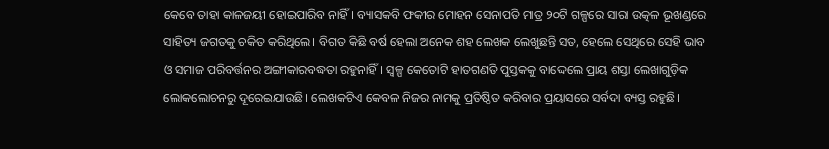କେବେ ତାହା କାଳଜୟୀ ହୋଇପାରିବ ନାହିଁ। ବ୍ୟାସକବି ଫକୀର ମୋହନ ସେନାପତି ମାତ୍ର ୨୦ଟି ଗଳ୍ପରେ ସାରା ଉତ୍କଳ ଭୂଖଣ୍ଡରେ ସାହିତ୍ୟ ଜଗତକୁ ଚକିତ କରିଥିଲେ। ବିଗତ କିଛି ବର୍ଷ ହେଲା ଅନେକ ଶହ ଲେଖକ ଲେଖୁଛନ୍ତି ସତ, ହେଲେ ସେଥିରେ ସେହି ଭାବ ଓ ସମାଜ ପରିବର୍ତ୍ତନର ଅଙ୍ଗୀକାରବଦ୍ଧତା ରହୁନାହିଁ। ସ୍ବଳ୍ପ କେତୋଟି ହାତଗଣତି ପୁସ୍ତକକୁ ବାଦ୍ଦେଲେ ପ୍ରାୟ ଶସ୍ତା ଲେଖାଗୁଡ଼ିକ ଲୋକଲୋଚନରୁ ଦୂରେଇଯାଉଛି। ଲେଖକଟିଏ କେବଳ ନିଜର ନାମକୁ ପ୍ରତିଷ୍ଠିତ କରିବାର ପ୍ରୟାସରେ ସର୍ବଦା ବ୍ୟସ୍ତ ରହୁଛି।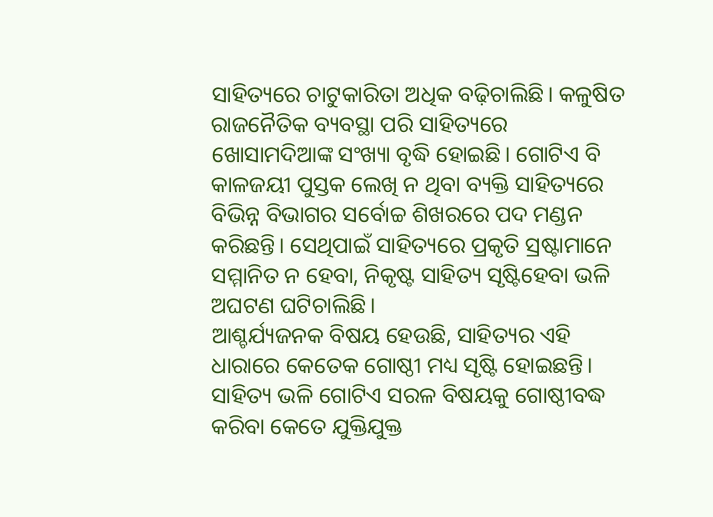ସାହିତ୍ୟରେ ଚାଟୁକାରିତା ଅଧିକ ବଢ଼ିଚାଲିଛି। କଳୁଷିତ ରାଜନୈତିକ ବ୍ୟବସ୍ଥା ପରି ସାହିତ୍ୟରେ ଖୋସାମଦିଆଙ୍କ ସଂଖ୍ୟା ବୃଦ୍ଧି ହୋଇଛି। ଗୋଟିଏ ବି କାଳଜୟୀ ପୁସ୍ତକ ଲେଖି ନ ଥିବା ବ୍ୟକ୍ତି ସାହିତ୍ୟରେ ବିଭିନ୍ନ ବିଭାଗର ସର୍ବୋଚ୍ଚ ଶିଖରରେ ପଦ ମଣ୍ଡନ କରିଛନ୍ତି। ସେଥିପାଇଁ ସାହିତ୍ୟରେ ପ୍ରକୃତି ସ୍ରଷ୍ଟାମାନେ ସମ୍ମାନିତ ନ ହେବା, ନିକୃଷ୍ଟ ସାହିତ୍ୟ ସୃଷ୍ଟିହେବା ଭଳି ଅଘଟଣ ଘଟିଚାଲିଛି।
ଆଶ୍ଚର୍ଯ୍ୟଜନକ ବିଷୟ ହେଉଛି, ସାହିତ୍ୟର ଏହି ଧାରାରେ କେତେକ ଗୋଷ୍ଠୀ ମଧ୍ୟ ସୃଷ୍ଟି ହୋଇଛନ୍ତି। ସାହିତ୍ୟ ଭଳି ଗୋଟିଏ ସରଳ ବିଷୟକୁ ଗୋଷ୍ଠୀବଦ୍ଧ କରିବା କେତେ ଯୁକ୍ତିଯୁକ୍ତ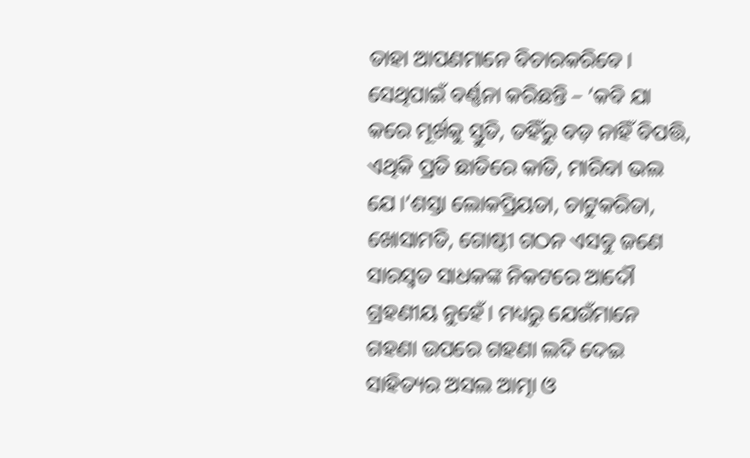ତାହା ଆପଣମାନେ ବିଚାରକରିବେ। ସେଥିପାଇଁ ବର୍ଣ୍ଣନା କରିଛନ୍ତି – ‘କବି ଯା କରେ ମୂର୍ଖକୁ ସ୍ତୁତି, ତହିଁରୁ ବଡ଼ ନାହିଁ ବିପତ୍ତି, ଏଥିକି ପ୍ରତି ଛାତିରେ କାତି, ମାରିବା ଭଲ ଯେ।’ଶସ୍ତା ଲୋକପ୍ରିୟତା, ଚାଟୁକରିତା, ଖୋସାମତି, ଗୋଷ୍ଠୀ ଗଠନ ଏସବୁ ଜଣେ ସାରସ୍ବତ ସାଧକଙ୍କ ନିକଟରେ ଆଦୌ ଗ୍ରହଣୀୟ ନୁହେଁ। ମଧ୍ୟରୁ ଯେଉଁମାନେ ଗହଣା ଉପରେ ଗହଣା ଲଦି ଦେଇ ସାହିତ୍ୟର ଅସଲ ଆତ୍ମା ଓ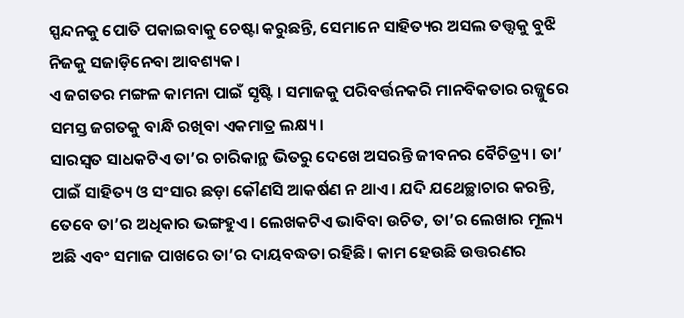ସ୍ପନ୍ଦନକୁ ପୋତି ପକାଇବାକୁ ଚେଷ୍ଟା କରୁଛନ୍ତି, ସେମାନେ ସାହିତ୍ୟର ଅସଲ ତତ୍ତ୍ୱକୁ ବୁଝି ନିଜକୁ ସଜାଡ଼ିନେବା ଆବଶ୍ୟକ।
ଏ ଜଗତର ମଙ୍ଗଳ କାମନା ପାଇଁ ସୃଷ୍ଟି । ସମାଜକୁ ପରିବର୍ତ୍ତନକରି ମାନବିକତାର ରଜ୍ଜୁରେ ସମସ୍ତ ଜଗତକୁ ବାନ୍ଧି ରଖିବା ଏକମାତ୍ର ଲକ୍ଷ୍ୟ।
ସାରସ୍ବତ ସାଧକଟିଏ ତା’ର ଚାରିକାନ୍ଥ ଭିତରୁ ଦେଖେ ଅସରନ୍ତି ଜୀବନର ବୈଚିତ୍ର୍ୟ। ତା’ ପାଇଁ ସାହିତ୍ୟ ଓ ସଂସାର ଛଡ଼ା କୌଣସି ଆକର୍ଷଣ ନ ଥାଏ। ଯଦି ଯଥେଚ୍ଛାଚାର କରନ୍ତି, ତେବେ ତା’ର ଅଧିକାର ଭଙ୍ଗହୁଏ। ଲେଖକଟିଏ ଭାବିବା ଉଚିତ, ତା’ର ଲେଖାର ମୂଲ୍ୟ ଅଛି ଏବଂ ସମାଜ ପାଖରେ ତା’ର ଦାୟବଦ୍ଧତା ରହିଛି। କାମ ହେଉଛି ଉତ୍ତରଣର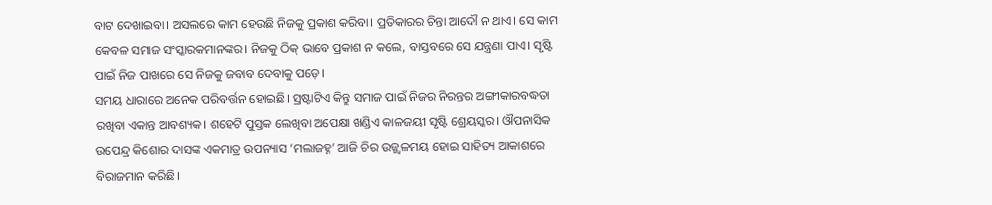ବାଟ ଦେଖାଇବା। ଅସଲରେ କାମ ହେଉଛି ନିଜକୁ ପ୍ରକାଶ କରିବା। ପ୍ରତିକାରର ଚିନ୍ତା ଆଦୌ ନ ଥାଏ। ସେ କାମ କେବଳ ସମାଜ ସଂସ୍କାରକମାନଙ୍କର। ନିଜକୁ ଠିକ୍ ଭାବେ ପ୍ରକାଶ ନ କଲେ, ବାସ୍ତବରେ ସେ ଯନ୍ତ୍ରଣା ପାଏ। ସୃଷ୍ଟି ପାଇଁ ନିଜ ପାଖରେ ସେ ନିଜକୁ ଜବାବ ଦେବାକୁ ପଡ଼େ।
ସମୟ ଧାରାରେ ଅନେକ ପରିବର୍ତ୍ତନ ହୋଇଛି। ସ୍ରଷ୍ଟାଟିଏ କିନ୍ତୁ ସମାଜ ପାଇଁ ନିଜର ନିରନ୍ତର ଅଙ୍ଗୀକାରବଦ୍ଧତା ରଖିବା ଏକାନ୍ତ ଆବଶ୍ୟକ। ଶହେଟି ପୁସ୍ତକ ଲେଖିବା ଅପେକ୍ଷା ଖଣ୍ଡିଏ କାଳଜୟୀ ସୃଷ୍ଟି ଶ୍ରେୟସ୍କର। ଔପନାସିକ ଉପେନ୍ଦ୍ର କିଶୋର ଦାସଙ୍କ ଏକମାତ୍ର ଉପନ୍ୟାସ ‘ମଲାଜହ୍ନ’ ଆଜି ଚିର ଉଜ୍ଜ୍ୱଳମୟ ହୋଇ ସାହିତ୍ୟ ଆକାଶରେ ବିରାଜମାନ କରିଛି।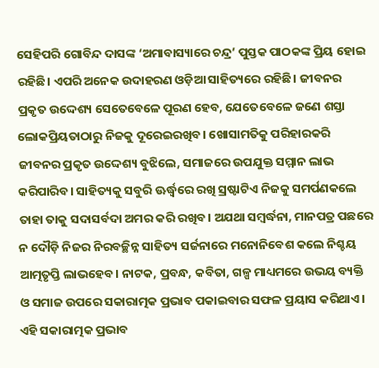ସେହିପରି ଗୋବିନ୍ଦ ଦାସଙ୍କ ‘ଅମାବାସ୍ୟାରେ ଚନ୍ଦ୍ର’ ପୁସ୍ତକ ପାଠକଙ୍କ ପ୍ରିୟ ହୋଇ ରହିଛି। ଏପରି ଅନେକ ଉଦାହରଣ ଓଡ଼ିଆ ସାହିତ୍ୟରେ ରହିଛି। ଜୀବନର ପ୍ରକୃତ ଉଦ୍ଦେଶ୍ୟ ସେତେବେଳେ ପୂରଣ ହେବ, ଯେତେବେଳେ ଜଣେ ଶସ୍ତା ଲୋକପ୍ରିୟତାଠାରୁ ନିଜକୁ ଦୂରେଇରଖିବ। ଖୋସାମତିକୁ ପରିହାରକରି ଜୀବନର ପ୍ରକୃତ ଉଦ୍ଦେଶ୍ୟ ବୁଝିଲେ, ସମାଜରେ ଉପଯୁକ୍ତ ସମ୍ମାନ ଲାଭ କରିପାରିବ। ସାହିତ୍ୟକୁ ସବୁରି ଊର୍ଦ୍ଧ୍ୱରେ ରଖି ସ୍ରଷ୍ଟାଟିଏ ନିଜକୁ ସମର୍ପଣକଲେ ତାହା ତାକୁ ସଦାସର୍ବଦା ଅମର କରି ରଖିବ। ଅଯଥା ସମ୍ବର୍ଦ୍ଧନା, ମାନପତ୍ର ପଛରେ ନ ଦୌଡ଼ି ନିଜର ନିରବଚ୍ଛିନ୍ନ ସାହିତ୍ୟ ସର୍ଜନାରେ ମନୋନିବେଶ କଲେ ନିଶ୍ଚୟ ଆତ୍ମତୃପ୍ତି ଲାଭହେବ। ନାଟକ, ପ୍ରବନ୍ଧ, କବିତା, ଗଳ୍ପ ମାଧ୍ୟମରେ ଉଭୟ ବ୍ୟକ୍ତି ଓ ସମାଜ ଉପରେ ସକାରାତ୍ମକ ପ୍ରଭାବ ପକାଇବାର ସଫଳ ପ୍ରୟାସ କରିଥାଏ। ଏହି ସକାରାତ୍ମକ ପ୍ରଭାବ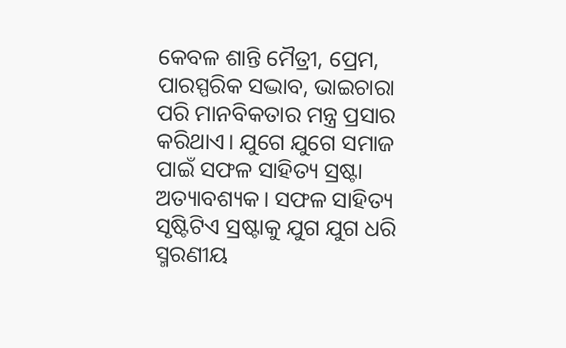କେବଳ ଶାନ୍ତି ମୈତ୍ରୀ, ପ୍ରେମ, ପାରସ୍ପରିକ ସଦ୍ଭାବ, ଭାଇଚାରା ପରି ମାନବିକତାର ମନ୍ତ୍ର ପ୍ରସାର କରିଥାଏ। ଯୁଗେ ଯୁଗେ ସମାଜ ପାଇଁ ସଫଳ ସାହିତ୍ୟ ସ୍ରଷ୍ଟା ଅତ୍ୟାବଶ୍ୟକ। ସଫଳ ସାହିତ୍ୟ ସୃଷ୍ଟିଟିଏ ସ୍ରଷ୍ଟାକୁ ଯୁଗ ଯୁଗ ଧରି ସ୍ମରଣୀୟ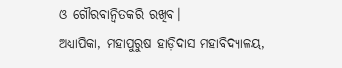ଓ ଗୌରବାନ୍ବିତକରି ରଖିବ।
ଅଧ୍ୟାପିକା, ମହାପୁରୁଷ ହାଡ଼ିଦାସ ମହାବିଦ୍ୟାଳୟ,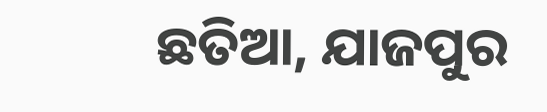ଛତିଆ, ଯାଜପୁର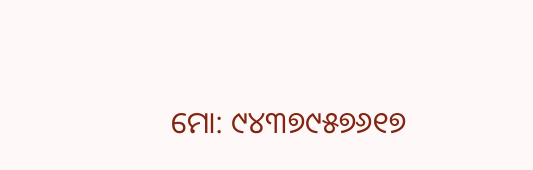ମୋ: ୯୪୩୭୯୫୭୬୧୭